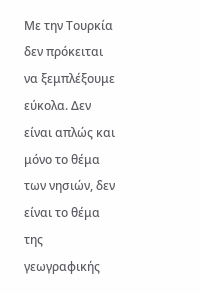Με την Τουρκία δεν πρόκειται να ξεμπλέξουμε εύκολα. Δεν είναι απλώς και μόνο το θέμα των νησιών, δεν είναι το θέμα της γεωγραφικής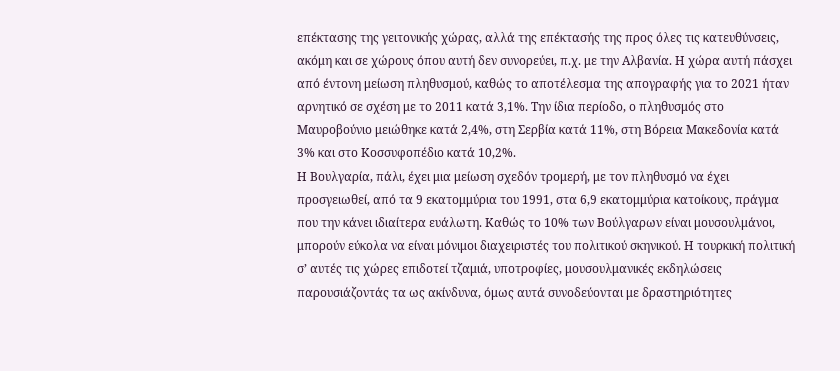επέκτασης της γειτονικής χώρας, αλλά της επέκτασής της προς όλες τις κατευθύνσεις, ακόμη και σε χώρους όπου αυτή δεν συνορεύει, π.χ. με την Αλβανία. Η χώρα αυτή πάσχει από έντονη μείωση πληθυσμού, καθώς το αποτέλεσμα της απογραφής για το 2021 ήταν αρνητικό σε σχέση με το 2011 κατά 3,1%. Την ίδια περίοδο, ο πληθυσμός στο Μαυροβούνιο μειώθηκε κατά 2,4%, στη Σερβία κατά 11%, στη Βόρεια Μακεδονία κατά 3% και στο Κοσσυφοπέδιο κατά 10,2%.
Η Βουλγαρία, πάλι, έχει μια μείωση σχεδόν τρομερή, με τον πληθυσμό να έχει προσγειωθεί, από τα 9 εκατομμύρια του 1991, στα 6,9 εκατομμύρια κατοίκους, πράγμα που την κάνει ιδιαίτερα ευάλωτη. Καθώς το 10% των Βούλγαρων είναι μουσουλμάνοι, μπορούν εύκολα να είναι μόνιμοι διαχειριστές του πολιτικού σκηνικού. Η τουρκική πολιτική σ’ αυτές τις χώρες επιδοτεί τζαμιά, υποτροφίες, μουσουλμανικές εκδηλώσεις παρουσιάζοντάς τα ως ακίνδυνα, όμως αυτά συνοδεύονται με δραστηριότητες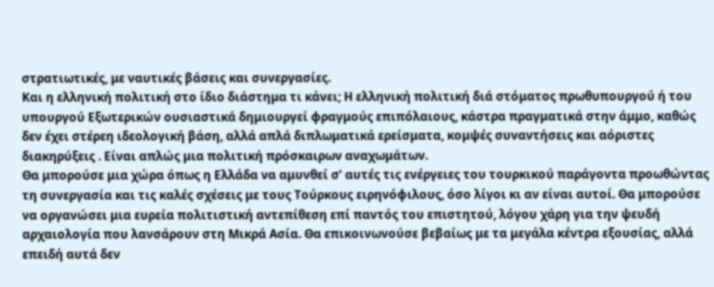στρατιωτικές, με ναυτικές βάσεις και συνεργασίες.
Και η ελληνική πολιτική στο ίδιο διάστημα τι κάνει; Η ελληνική πολιτική διά στόματος πρωθυπουργού ή του υπουργού Εξωτερικών ουσιαστικά δημιουργεί φραγμούς επιπόλαιους, κάστρα πραγματικά στην άμμο, καθώς δεν έχει στέρεη ιδεολογική βάση, αλλά απλά διπλωματικά ερείσματα, κομψές συναντήσεις και αόριστες διακηρύξεις . Είναι απλώς μια πολιτική πρόσκαιρων αναχωμάτων.
Θα μπορούσε μια χώρα όπως η Ελλάδα να αμυνθεί σ’ αυτές τις ενέργειες του τουρκικού παράγοντα προωθώντας τη συνεργασία και τις καλές σχέσεις με τους Τούρκους ειρηνόφιλους, όσο λίγοι κι αν είναι αυτοί. Θα μπορούσε να οργανώσει μια ευρεία πολιτιστική αντεπίθεση επί παντός του επιστητού, λόγου χάρη για την ψευδή αρχαιολογία που λανσάρουν στη Μικρά Ασία. Θα επικοινωνούσε βεβαίως με τα μεγάλα κέντρα εξουσίας, αλλά επειδή αυτά δεν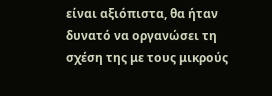είναι αξιόπιστα, θα ήταν δυνατό να οργανώσει τη σχέση της με τους μικρούς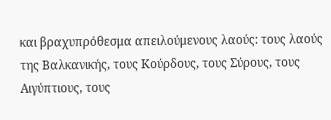και βραχυπρόθεσμα απειλούμενους λαούς: τους λαούς της Βαλκανικής, τους Κούρδους, τους Σύρους, τους Αιγύπτιους, τους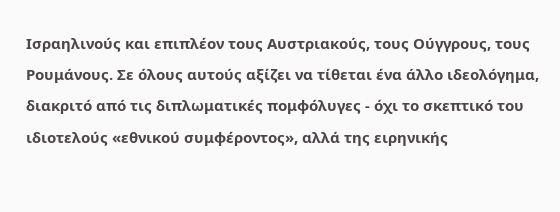Ισραηλινούς και επιπλέον τους Αυστριακούς, τους Ούγγρους, τους Ρουμάνους. Σε όλους αυτούς αξίζει να τίθεται ένα άλλο ιδεολόγημα, διακριτό από τις διπλωματικές πομφόλυγες - όχι το σκεπτικό του ιδιοτελούς «εθνικού συμφέροντος», αλλά της ειρηνικής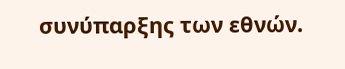συνύπαρξης των εθνών.